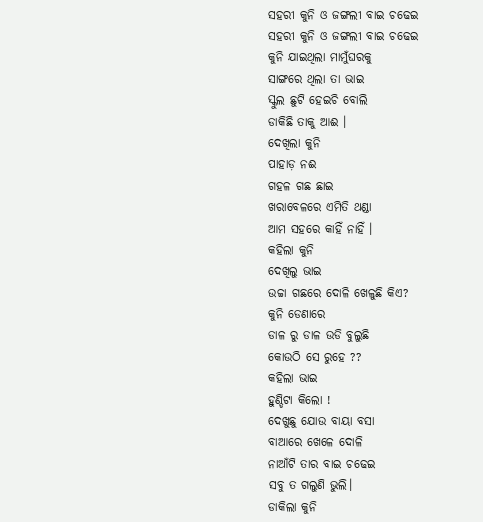ସହରୀ କୁନି ଓ ଜଙ୍ଗଲୀ ବାଇ ଚଢେଇ
ସହରୀ କୁନି ଓ ଜଙ୍ଗଲୀ ବାଇ ଚଢେଇ
କୁନି ଯାଇଥିଲା ମାମୁଁଘରକୁ
ସାଙ୍ଗରେ ଥିଲା ତା ଭାଇ
ସ୍କୁଲ ଛୁଟି ହେଇଚି ବୋଲି
ଡାକିଛି ତାକୁ ଆଈ ।
ଦେଖିଲା କୁନି
ପାହାଡ଼ ନଈ
ଗହଳ ଗଛ ଛାଇ
ଖରାବେଳରେ ଏମିତି ଥଣ୍ଡା
ଆମ ସହରେ କାହିଁ ନାହିଁ ।
କହିଲା କୁନି
ଦେଖିଲୁ ଭାଇ
ଉଚ୍ଚା ଗଛରେ ଦୋଳି ଖେଳୁଛି କିଏ?
କୁନି ଡେଣାରେ
ଡାଳ ରୁ ଡାଳ ଉଡି ବୁଲୁଛି
କୋଉଠି ସେ ରୁହେ ??
କହିଲା ଭାଇ
ହୁଣ୍ଡିଟା କିଲୋ !
ଦେଖୁଛୁ ଯୋଉ ବାୟା ବସା
ବାଆରେ ଖେଳେ ଦୋଳି
ନାଆଁଟି ତାର ବାଇ ଚଢେଇ
ସବୁ ତ ଗଲୁଣି ଭୁଲି।
ଡାକିଲା କୁନି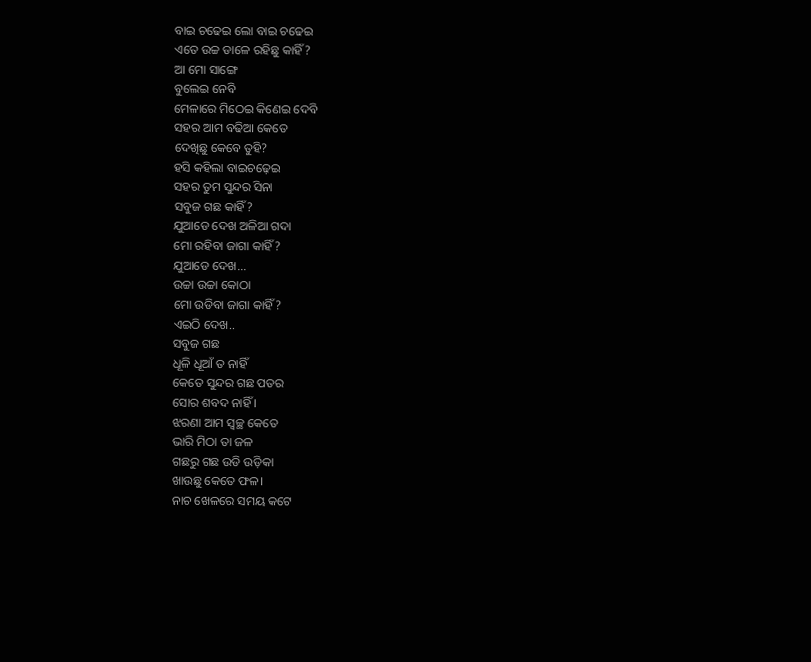ବାଇ ଚଢେଇ ଲୋ ବାଇ ଚଢେଇ
ଏତେ ଉଚ୍ଚ ଡାଳେ ରହିଛୁ କାହିଁ?
ଆ ମୋ ସାଙ୍ଗେ
ବୁଲେଇ ନେବି
ମେଳାରେ ମିଠେଇ କିଣେଇ ଦେବି
ସହର ଆମ ବଢିଆ କେତେ
ଦେଖିଛୁ କେବେ ତୁହି?
ହସି କହିଲା ବାଇଚଢ଼େଇ
ସହର ତୁମ ସୁନ୍ଦର ସିନା
ସବୁଜ ଗଛ କାହିଁ?
ଯୁଆଡେ ଦେଖ ଅଳିଆ ଗଦା
ମୋ ରହିବା ଜାଗା କାହିଁ?
ଯୁଆଡେ ଦେଖ...
ଉଚ୍ଚା ଉଚ୍ଚା କୋଠା
ମୋ ଉଡିବା ଜାଗା କାହିଁ?
ଏଇଠି ଦେଖ..
ସବୁଜ ଗଛ
ଧୂଳି ଧୂଆଁ ତ ନାହିଁ
କେତେ ସୁନ୍ଦର ଗଛ ପତର
ସୋର ଶବଦ ନାହିଁ ।
ଝରଣା ଆମ ସ୍ୱଚ୍ଛ କେତେ
ଭାରି ମିଠା ତା ଜଳ
ଗଛରୁ ଗଛ ଉଡି ଉଡ଼ିକା
ଖାଉଛୁ କେତେ ଫଳ।
ନାଚ ଖେଳରେ ସମୟ କଟେ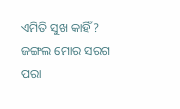ଏମିତି ସୁଖ କାହିଁ?
ଜଙ୍ଗଲ ମୋର ସରଗ ପରା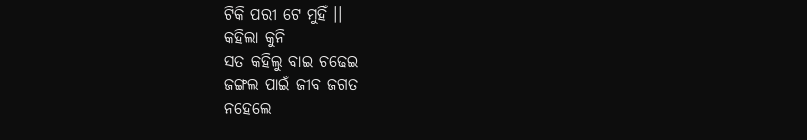ଟିକି ପରୀ ଟେ ମୁହିଁ ।।
କହିଲା କୁନି
ସତ କହିଲୁ ବାଇ ଚଢେଇ
ଜଙ୍ଗଲ ପାଇଁ ଜୀବ ଜଗତ
ନହେଲେ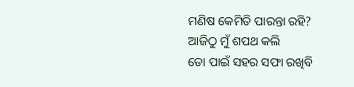ମଣିଷ କେମିତି ପାରନ୍ତା ରହି?
ଆଜିଠୁ ମୁଁ ଶପଥ କଲି
ତୋ ପାଇଁ ସହର ସଫା ରଖିବି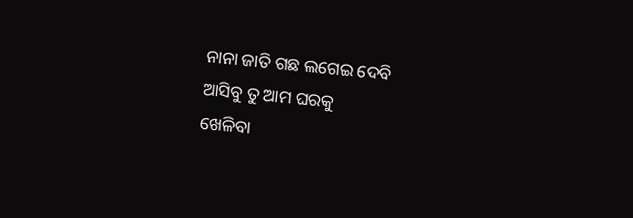ନାନା ଜାତି ଗଛ ଲଗେଇ ଦେବି
ଆସିବୁ ତୁ ଆମ ଘରକୁ
ଖେଳିବା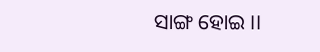ସାଙ୍ଗ ହୋଇ ।।